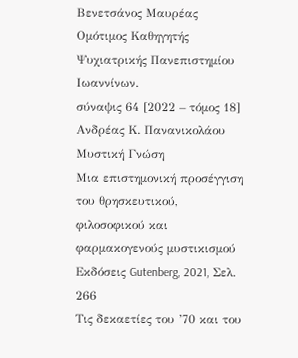Βενετσάνος Μαυρέας
Ομότιμος Καθηγητής Ψυχιατρικής Πανεπιστημίου Ιωαννίνων.
σύναψις 64 [2022 – τόμος 18]
Ανδρέας Κ. Πανανικολάου
Μυστική Γνώση
Μια επιστημονική προσέγγιση του θρησκευτικού, φιλοσοφικού και φαρμακογενούς μυστικισμού
Εκδόσεις Gutenberg, 2021, Σελ. 266
Τις δεκαετίες του ’70 και του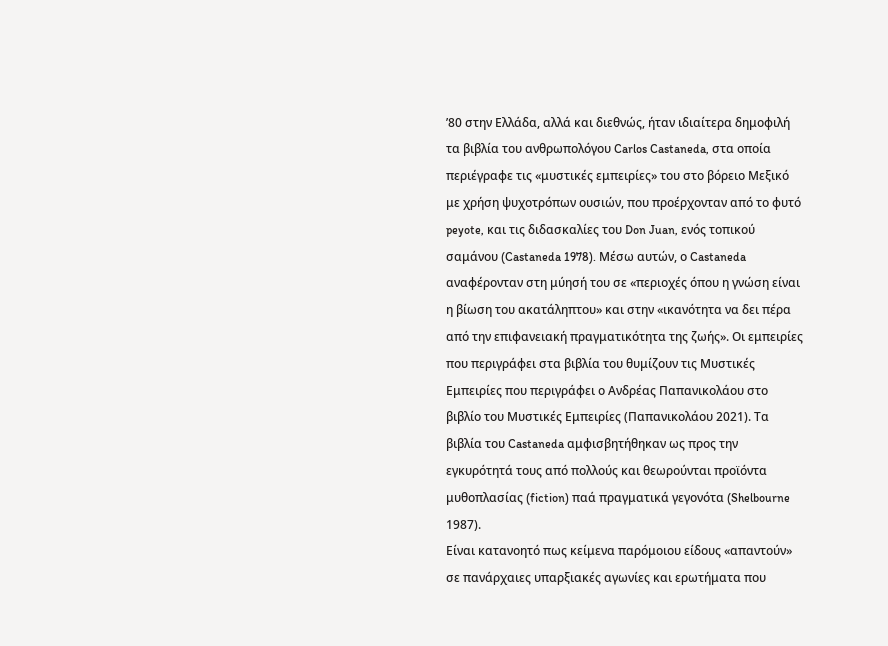’80 στην Ελλάδα, αλλά και διεθνώς, ήταν ιδιαίτερα δημοφιλή τα βιβλία του ανθρωπολόγου Carlos Castaneda, στα οποία περιέγραφε τις «μυστικές εμπειρίες» του στο βόρειο Μεξικό με χρήση ψυχοτρόπων ουσιών, που προέρχονταν από το φυτό peyote, και τις διδασκαλίες του Don Juan, ενός τοπικού σαμάνου (Castaneda 1978). Μέσω αυτών, ο Castaneda αναφέρονταν στη μύησή του σε «περιοχές όπου η γνώση είναι η βίωση του ακατάληπτου» και στην «ικανότητα να δει πέρα από την επιφανειακή πραγματικότητα της ζωής». Οι εμπειρίες που περιγράφει στα βιβλία του θυμίζουν τις Μυστικές Εμπειρίες που περιγράφει ο Ανδρέας Παπανικολάου στο βιβλίο του Μυστικές Εμπειρίες (Παπανικολάου 2021). Τα βιβλία του Castaneda αμφισβητήθηκαν ως προς την εγκυρότητά τους από πολλούς και θεωρούνται προϊόντα μυθοπλασίας (fiction) παά πραγματικά γεγονότα (Shelbourne 1987).
Είναι κατανοητό πως κείμενα παρόμοιου είδους «απαντούν» σε πανάρχαιες υπαρξιακές αγωνίες και ερωτήματα που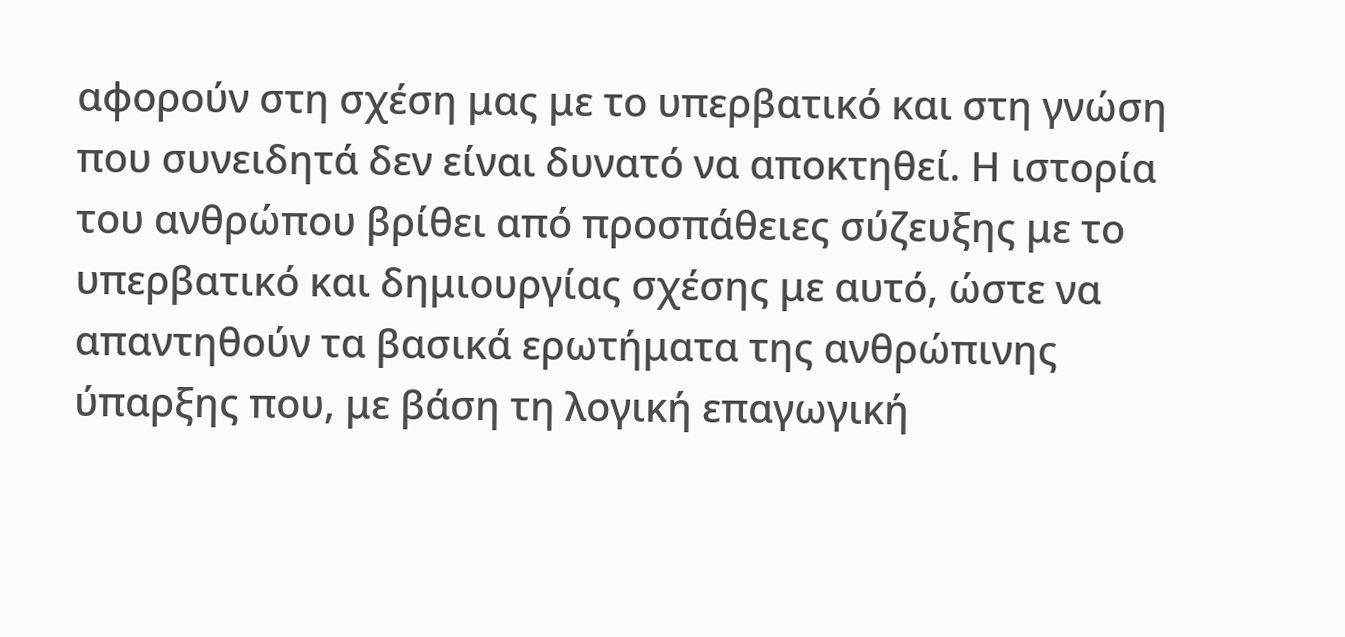αφορούν στη σχέση μας με το υπερβατικό και στη γνώση που συνειδητά δεν είναι δυνατό να αποκτηθεί. Η ιστορία του ανθρώπου βρίθει από προσπάθειες σύζευξης με το υπερβατικό και δημιουργίας σχέσης με αυτό, ώστε να απαντηθούν τα βασικά ερωτήματα της ανθρώπινης ύπαρξης που, με βάση τη λογική επαγωγική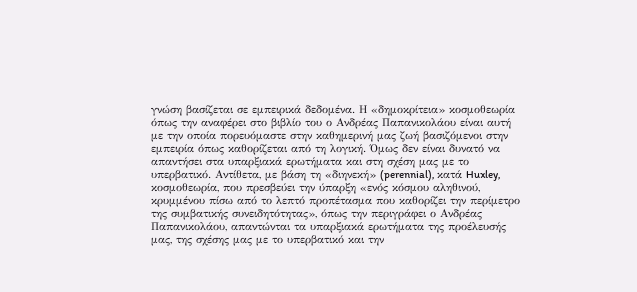γνώση βασίζεται σε εμπειρικά δεδομένα. Η «δημοκρίτεια» κοσμοθεωρία όπως την αναφέρει στο βιβλίο του ο Ανδρέας Παπανικολάου είναι αυτή με την οποία πορευόμαστε στην καθημερινή μας ζωή βασιζόμενοι στην εμπειρία όπως καθορίζεται από τη λογική. Όμως δεν είναι δυνατό να απαντήσει στα υπαρξιακά ερωτήματα και στη σχέση μας με το υπερβατικό. Αντίθετα, με βάση τη «διηνεκή» (perennial), κατά Huxley, κοσμοθεωρία, που πρεσβεύει την ύπαρξη «ενός κόσμου αληθινού, κρυμμένου πίσω από το λεπτό προπέτασμα που καθορίζει την περίμετρο της συμβατικής συνειδητότητας», όπως την περιγράφει ο Ανδρέας Παπανικολάου, απαντώνται τα υπαρξιακά ερωτήματα της προέλευσής μας, της σχέσης μας με το υπερβατικό και την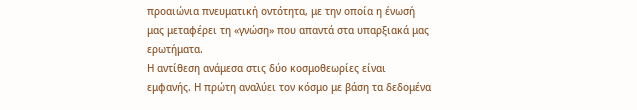προαιώνια πνευματική οντότητα, με την οποία η ένωσή μας μεταφέρει τη «γνώση» που απαντά στα υπαρξιακά μας ερωτήματα.
Η αντίθεση ανάμεσα στις δύο κοσμοθεωρίες είναι εμφανής. Η πρώτη αναλύει τον κόσμο με βάση τα δεδομένα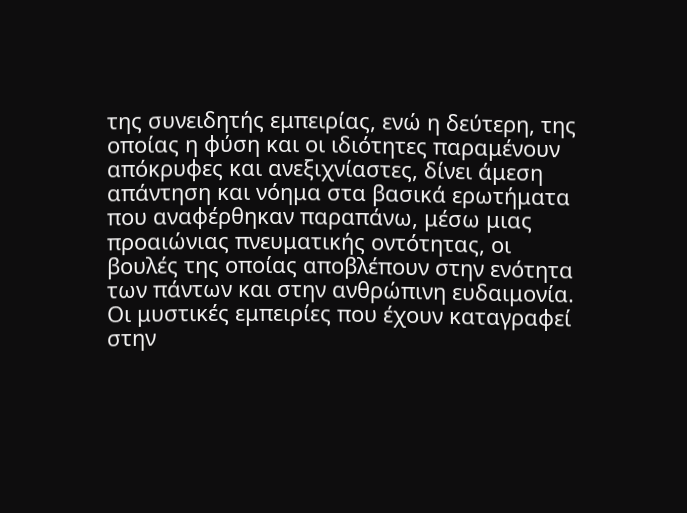της συνειδητής εμπειρίας, ενώ η δεύτερη, της οποίας η φύση και οι ιδιότητες παραμένουν απόκρυφες και ανεξιχνίαστες, δίνει άμεση απάντηση και νόημα στα βασικά ερωτήματα που αναφέρθηκαν παραπάνω, μέσω μιας προαιώνιας πνευματικής οντότητας, οι βουλές της οποίας αποβλέπουν στην ενότητα των πάντων και στην ανθρώπινη ευδαιμονία. Οι μυστικές εμπειρίες που έχουν καταγραφεί στην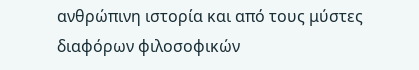ανθρώπινη ιστορία και από τους μύστες διαφόρων φιλοσοφικών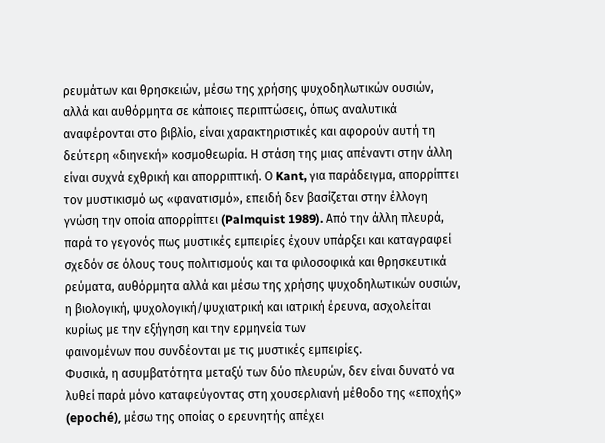ρευμάτων και θρησκειών, μέσω της χρήσης ψυχοδηλωτικών ουσιών, αλλά και αυθόρμητα σε κάποιες περιπτώσεις, όπως αναλυτικά αναφέρονται στο βιβλίο, είναι χαρακτηριστικές και αφορούν αυτή τη δεύτερη «διηνεκή» κοσμοθεωρία. Η στάση της μιας απέναντι στην άλλη είναι συχνά εχθρική και απορριπτική. Ο Kant, για παράδειγμα, απορρίπτει τον μυστικισμό ως «φανατισμό», επειδή δεν βασίζεται στην έλλογη γνώση την οποία απορρίπτει (Palmquist 1989). Από την άλλη πλευρά, παρά το γεγονός πως μυστικές εμπειρίες έχουν υπάρξει και καταγραφεί σχεδόν σε όλους τους πολιτισμούς και τα φιλοσοφικά και θρησκευτικά ρεύματα, αυθόρμητα αλλά και μέσω της χρήσης ψυχοδηλωτικών ουσιών, η βιολογική, ψυχολογική/ψυχιατρική και ιατρική έρευνα, ασχολείται κυρίως με την εξήγηση και την ερμηνεία των
φαινομένων που συνδέονται με τις μυστικές εμπειρίες.
Φυσικά, η ασυμβατότητα μεταξύ των δύο πλευρών, δεν είναι δυνατό να λυθεί παρά μόνο καταφεύγοντας στη χουσερλιανή μέθοδο της «εποχής» (epoché), μέσω της οποίας ο ερευνητής απέχει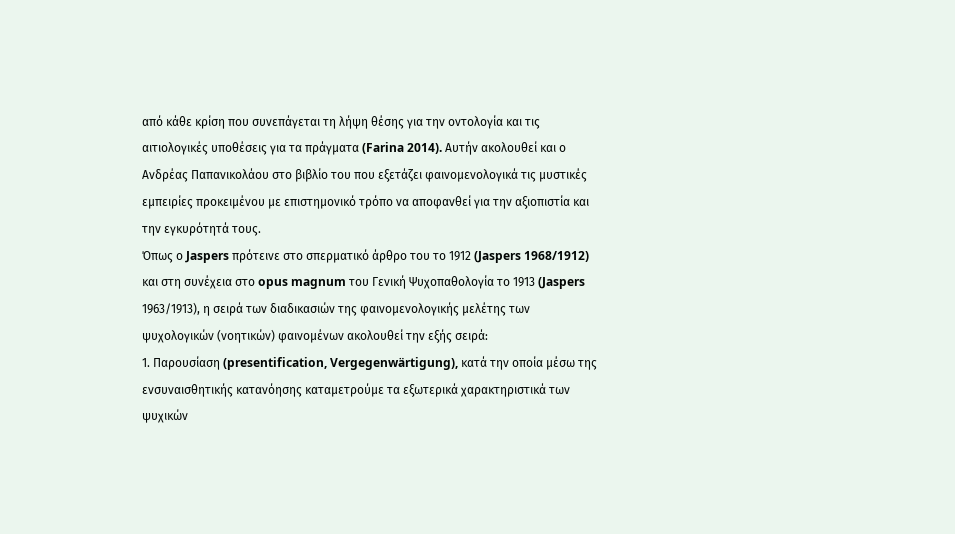από κάθε κρίση που συνεπάγεται τη λήψη θέσης για την οντολογία και τις αιτιολογικές υποθέσεις για τα πράγματα (Farina 2014). Αυτήν ακολουθεί και ο Ανδρέας Παπανικολάου στο βιβλίο του που εξετάζει φαινομενολογικά τις μυστικές εμπειρίες προκειμένου με επιστημονικό τρόπο να αποφανθεί για την αξιοπιστία και την εγκυρότητά τους.
Όπως ο Jaspers πρότεινε στο σπερματικό άρθρο του το 1912 (Jaspers 1968/1912) και στη συνέχεια στο opus magnum του Γενική Ψυχοπαθολογία το 1913 (Jaspers 1963/1913), η σειρά των διαδικασιών της φαινομενολογικής μελέτης των ψυχολογικών (νοητικών) φαινομένων ακολουθεί την εξής σειρά:
1. Παρουσίαση (presentification, Vergegenwärtigung), κατά την οποία μέσω της ενσυναισθητικής κατανόησης καταμετρούμε τα εξωτερικά χαρακτηριστικά των ψυχικών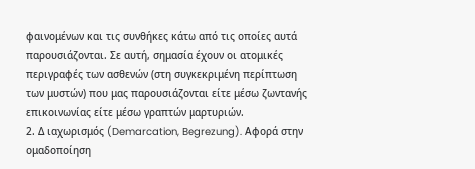φαινομένων και τις συνθήκες κάτω από τις οποίες αυτά παρουσιάζονται. Σε αυτή, σημασία έχουν οι ατομικές περιγραφές των ασθενών (στη συγκεκριμένη περίπτωση των μυστών) που μας παρουσιάζονται είτε μέσω ζωντανής επικοινωνίας είτε μέσω γραπτών μαρτυριών.
2. Δ ιαχωρισμός (Demarcation, Begrezung). Αφορά στην ομαδοποίηση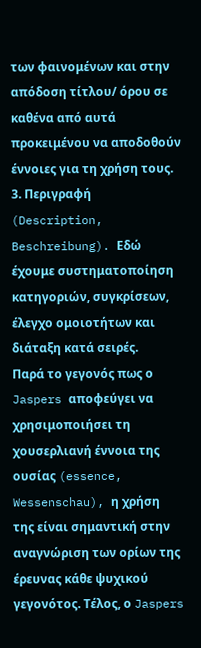των φαινομένων και στην απόδοση τίτλου/ όρου σε καθένα από αυτά προκειμένου να αποδοθούν έννοιες για τη χρήση τους.
3. Περιγραφή (Description, Beschreibung). Εδώ έχουμε συστηματοποίηση κατηγοριών, συγκρίσεων, έλεγχο ομοιοτήτων και διάταξη κατά σειρές.
Παρά το γεγονός πως ο Jaspers αποφεύγει να χρησιμοποιήσει τη χουσερλιανή έννοια της ουσίας (essence, Wessenschau), η χρήση της είναι σημαντική στην αναγνώριση των ορίων της έρευνας κάθε ψυχικού γεγονότος. Τέλος, ο Jaspers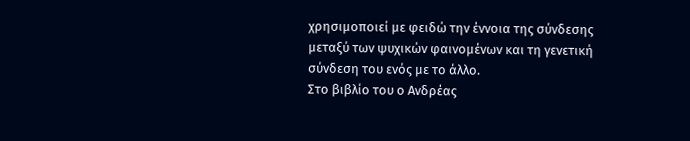χρησιμοποιεί με φειδώ την έννοια της σύνδεσης μεταξύ των ψυχικών φαινομένων και τη γενετική σύνδεση του ενός με το άλλο.
Στο βιβλίο του ο Ανδρέας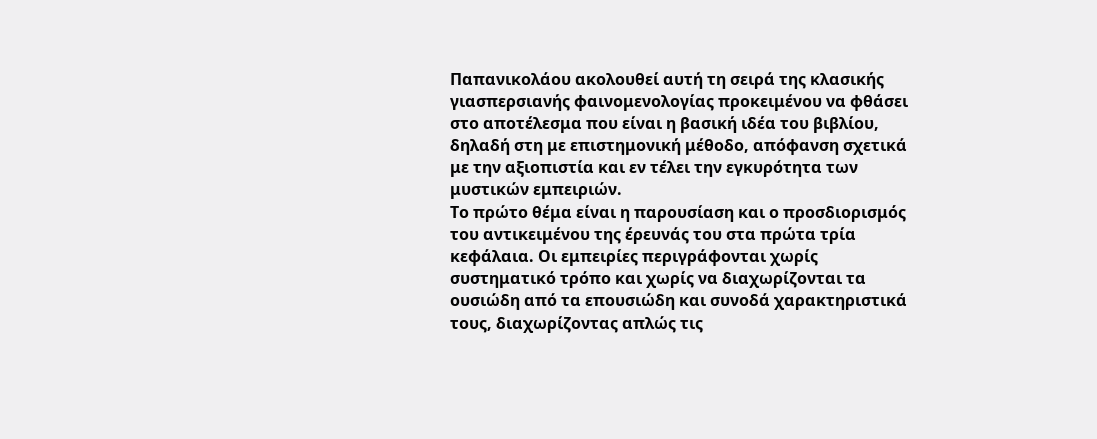Παπανικολάου ακολουθεί αυτή τη σειρά της κλασικής γιασπερσιανής φαινομενολογίας προκειμένου να φθάσει στο αποτέλεσμα που είναι η βασική ιδέα του βιβλίου, δηλαδή στη με επιστημονική μέθοδο, απόφανση σχετικά με την αξιοπιστία και εν τέλει την εγκυρότητα των μυστικών εμπειριών.
Το πρώτο θέμα είναι η παρουσίαση και ο προσδιορισμός του αντικειμένου της έρευνάς του στα πρώτα τρία κεφάλαια. Οι εμπειρίες περιγράφονται χωρίς συστηματικό τρόπο και χωρίς να διαχωρίζονται τα ουσιώδη από τα επουσιώδη και συνοδά χαρακτηριστικά τους, διαχωρίζοντας απλώς τις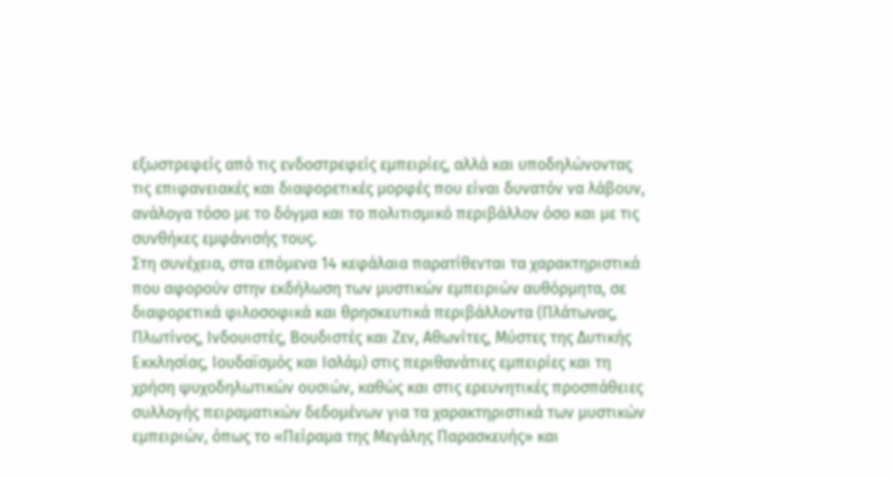εξωστρεφείς από τις ενδοστρεφείς εμπειρίες, αλλά και υποδηλώνοντας τις επιφανειακές και διαφορετικές μορφές που είναι δυνατόν να λάβουν, ανάλογα τόσο με το δόγμα και το πολιτισμικό περιβάλλον όσο και με τις συνθήκες εμφάνισής τους.
Στη συνέχεια, στα επόμενα 14 κεφάλαια παρατίθενται τα χαρακτηριστικά που αφορούν στην εκδήλωση των μυστικών εμπειριών αυθόρμητα, σε διαφορετικά φιλοσοφικά και θρησκευτικά περιβάλλοντα (Πλάτωνας, Πλωτίνος, Ινδουιστές, Βουδιστές και Ζεν, Αθωνίτες, Μύστες της Δυτικής Εκκλησίας, Ιουδαϊσμός και Ισλάμ) στις περιθανάτιες εμπειρίες και τη χρήση ψυχοδηλωτικών ουσιών, καθώς και στις ερευνητικές προσπάθειες συλλογής πειραματικών δεδομένων για τα χαρακτηριστικά των μυστικών εμπειριών, όπως το «Πείραμα της Μεγάλης Παρασκευής» και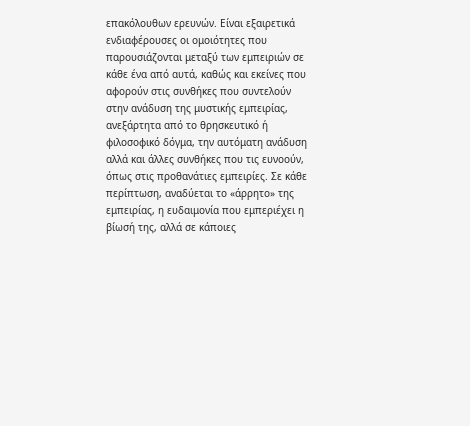επακόλουθων ερευνών. Είναι εξαιρετικά ενδιαφέρουσες οι ομοιότητες που παρουσιάζονται μεταξύ των εμπειριών σε κάθε ένα από αυτά, καθώς και εκείνες που αφορούν στις συνθήκες που συντελούν στην ανάδυση της μυστικής εμπειρίας, ανεξάρτητα από το θρησκευτικό ή φιλοσοφικό δόγμα, την αυτόματη ανάδυση αλλά και άλλες συνθήκες που τις ευνοούν, όπως στις προθανάτιες εμπειρίες. Σε κάθε περίπτωση, αναδύεται το «άρρητο» της εμπειρίας, η ευδαιμονία που εμπεριέχει η βίωσή της, αλλά σε κάποιες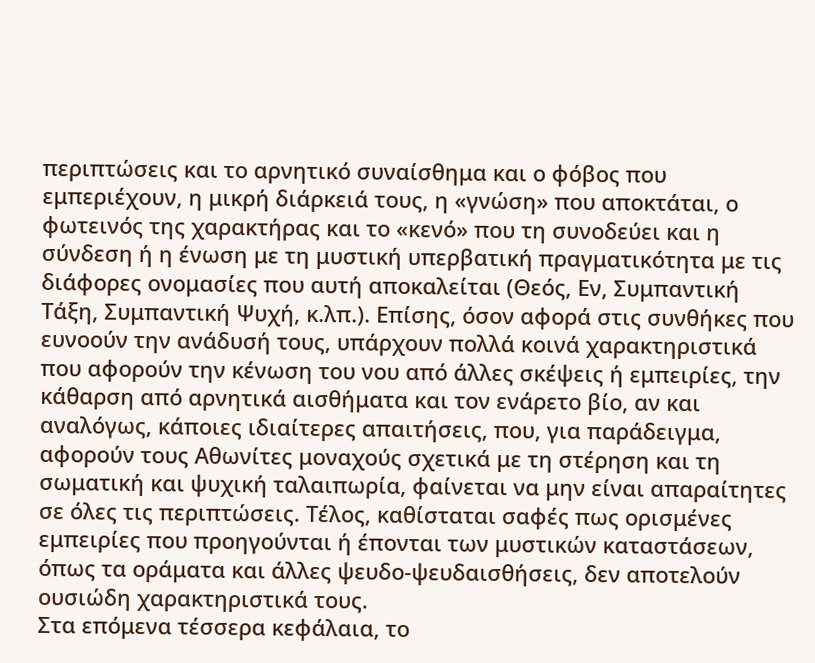περιπτώσεις και το αρνητικό συναίσθημα και ο φόβος που εμπεριέχουν, η μικρή διάρκειά τους, η «γνώση» που αποκτάται, ο φωτεινός της χαρακτήρας και το «κενό» που τη συνοδεύει και η σύνδεση ή η ένωση με τη μυστική υπερβατική πραγματικότητα με τις διάφορες ονομασίες που αυτή αποκαλείται (Θεός, Εν, Συμπαντική Τάξη, Συμπαντική Ψυχή, κ.λπ.). Επίσης, όσον αφορά στις συνθήκες που ευνοούν την ανάδυσή τους, υπάρχουν πολλά κοινά χαρακτηριστικά που αφορούν την κένωση του νου από άλλες σκέψεις ή εμπειρίες, την κάθαρση από αρνητικά αισθήματα και τον ενάρετο βίο, αν και αναλόγως, κάποιες ιδιαίτερες απαιτήσεις, που, για παράδειγμα, αφορούν τους Αθωνίτες μοναχούς σχετικά με τη στέρηση και τη σωματική και ψυχική ταλαιπωρία, φαίνεται να μην είναι απαραίτητες σε όλες τις περιπτώσεις. Τέλος, καθίσταται σαφές πως ορισμένες εμπειρίες που προηγούνται ή έπονται των μυστικών καταστάσεων, όπως τα οράματα και άλλες ψευδο-ψευδαισθήσεις, δεν αποτελούν ουσιώδη χαρακτηριστικά τους.
Στα επόμενα τέσσερα κεφάλαια, το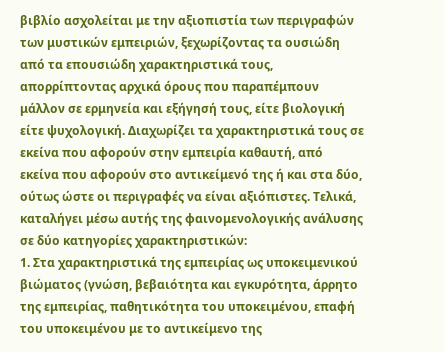βιβλίο ασχολείται με την αξιοπιστία των περιγραφών των μυστικών εμπειριών, ξεχωρίζοντας τα ουσιώδη από τα επουσιώδη χαρακτηριστικά τους, απορρίπτοντας αρχικά όρους που παραπέμπουν μάλλον σε ερμηνεία και εξήγησή τους, είτε βιολογική είτε ψυχολογική. Διαχωρίζει τα χαρακτηριστικά τους σε εκείνα που αφορούν στην εμπειρία καθαυτή, από εκείνα που αφορούν στο αντικείμενό της ή και στα δύο, ούτως ώστε οι περιγραφές να είναι αξιόπιστες. Τελικά, καταλήγει μέσω αυτής της φαινομενολογικής ανάλυσης σε δύο κατηγορίες χαρακτηριστικών:
1. Στα χαρακτηριστικά της εμπειρίας ως υποκειμενικού βιώματος (γνώση, βεβαιότητα και εγκυρότητα, άρρητο της εμπειρίας, παθητικότητα του υποκειμένου, επαφή του υποκειμένου με το αντικείμενο της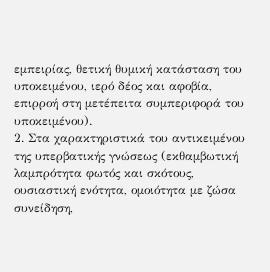εμπειρίας, θετική θυμική κατάσταση του υποκειμένου, ιερό δέος και αφοβία, επιρροή στη μετέπειτα συμπεριφορά του υποκειμένου).
2. Στα χαρακτηριστικά του αντικειμένου της υπερβατικής γνώσεως (εκθαμβωτική λαμπρότητα φωτός και σκότους, ουσιαστική ενότητα, ομοιότητα με ζώσα συνείδηση,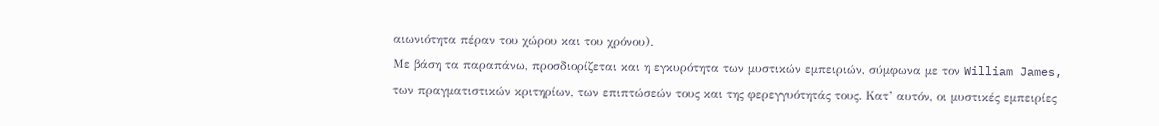αιωνιότητα πέραν του χώρου και του χρόνου).
Με βάση τα παραπάνω, προσδιορίζεται και η εγκυρότητα των μυστικών εμπειριών, σύμφωνα με τον William James, των πραγματιστικών κριτηρίων, των επιπτώσεών τους και της φερεγγυότητάς τους. Κατ’ αυτόν, οι μυστικές εμπειρίες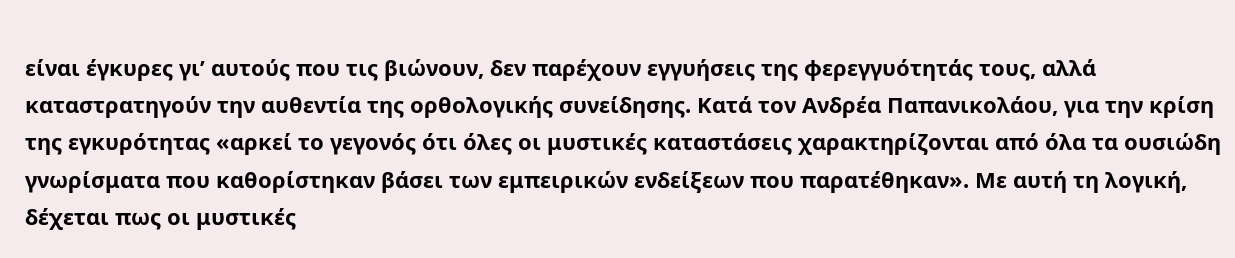είναι έγκυρες γι’ αυτούς που τις βιώνουν, δεν παρέχουν εγγυήσεις της φερεγγυότητάς τους, αλλά καταστρατηγούν την αυθεντία της ορθολογικής συνείδησης. Κατά τον Ανδρέα Παπανικολάου, για την κρίση της εγκυρότητας «αρκεί το γεγονός ότι όλες οι μυστικές καταστάσεις χαρακτηρίζονται από όλα τα ουσιώδη γνωρίσματα που καθορίστηκαν βάσει των εμπειρικών ενδείξεων που παρατέθηκαν». Με αυτή τη λογική, δέχεται πως οι μυστικές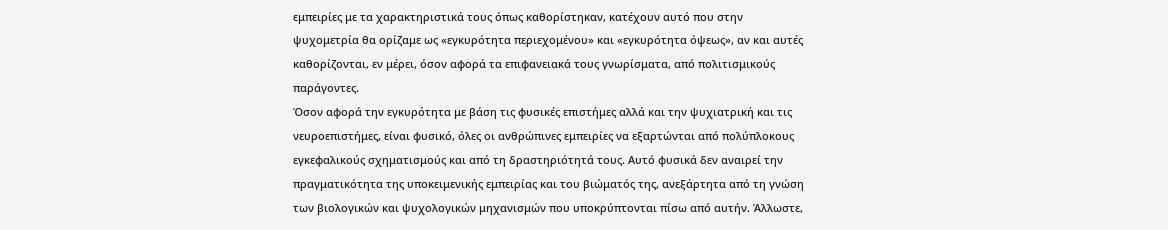εμπειρίες με τα χαρακτηριστικά τους όπως καθορίστηκαν, κατέχουν αυτό που στην ψυχομετρία θα ορίζαμε ως «εγκυρότητα περιεχομένου» και «εγκυρότητα όψεως», αν και αυτές καθορίζονται, εν μέρει, όσον αφορά τα επιφανειακά τους γνωρίσματα, από πολιτισμικούς παράγοντες.
Όσον αφορά την εγκυρότητα με βάση τις φυσικές επιστήμες αλλά και την ψυχιατρική και τις νευροεπιστήμες, είναι φυσικό, όλες οι ανθρώπινες εμπειρίες να εξαρτώνται από πολύπλοκους εγκεφαλικούς σχηματισμούς και από τη δραστηριότητά τους. Αυτό φυσικά δεν αναιρεί την πραγματικότητα της υποκειμενικής εμπειρίας και του βιώματός της, ανεξάρτητα από τη γνώση των βιολογικών και ψυχολογικών μηχανισμών που υποκρύπτονται πίσω από αυτήν. Άλλωστε,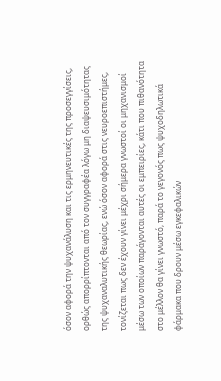όσον αφορά την ψυχανάλυση και τις ερμηνευτικές της προσεγγίσεις, ορθώς απορρίπτονται από τον συγγραφέα λόγω μη διαψευσιμότητας της ψυχαναλυτικής θεωρίας, ενώ όσον αφορά στις νευροεπιστήμες, τονίζεται πως δεν έχουν γίνει μέχρι σήμερα γνωστοί οι μηχανισμοί μέσω των οποίων παράγονται αυτές οι εμπειρίες, κάτι που πιθανότητα στο μέλλον θα γίνει γνωστό, παρά το γεγονός πως ψυχοδηλωτικά φάρμακα που δρουν μέσω εγκεφαλικών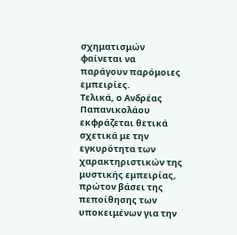σχηματισμών φαίνεται να παράγουν παρόμοιες εμπειρίες.
Τελικά, ο Ανδρέας Παπανικολάου εκφράζεται θετικά σχετικά με την εγκυρότητα των χαρακτηριστικών της μυστικής εμπειρίας, πρώτον βάσει της πεποίθησης των υποκειμένων για την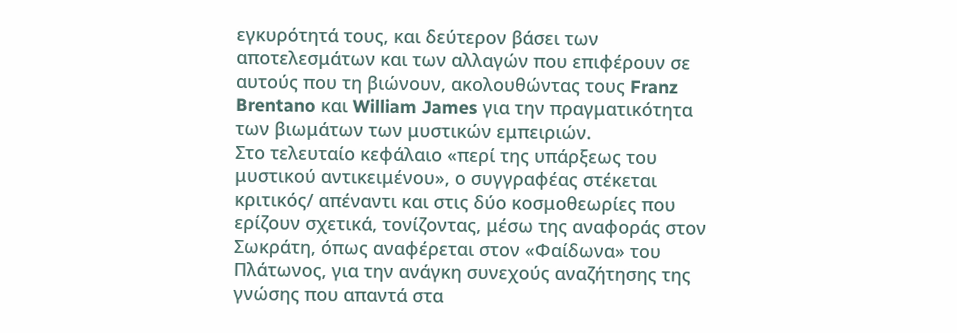εγκυρότητά τους, και δεύτερον βάσει των αποτελεσμάτων και των αλλαγών που επιφέρουν σε αυτούς που τη βιώνουν, ακολουθώντας τους Franz Brentano και William James για την πραγματικότητα των βιωμάτων των μυστικών εμπειριών.
Στο τελευταίο κεφάλαιο «περί της υπάρξεως του μυστικού αντικειμένου», ο συγγραφέας στέκεται κριτικός/ απέναντι και στις δύο κοσμοθεωρίες που ερίζουν σχετικά, τονίζοντας, μέσω της αναφοράς στον Σωκράτη, όπως αναφέρεται στον «Φαίδωνα» του Πλάτωνος, για την ανάγκη συνεχούς αναζήτησης της γνώσης που απαντά στα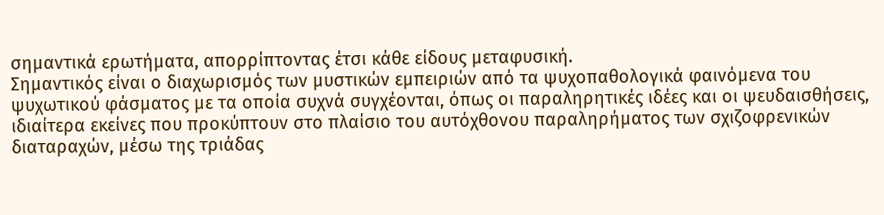σημαντικά ερωτήματα, απορρίπτοντας έτσι κάθε είδους μεταφυσική.
Σημαντικός είναι ο διαχωρισμός των μυστικών εμπειριών από τα ψυχοπαθολογικά φαινόμενα του ψυχωτικού φάσματος με τα οποία συχνά συγχέονται, όπως οι παραληρητικές ιδέες και οι ψευδαισθήσεις, ιδιαίτερα εκείνες που προκύπτουν στο πλαίσιο του αυτόχθονου παραληρήματος των σχιζοφρενικών διαταραχών, μέσω της τριάδας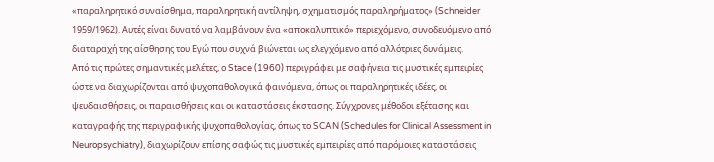«παραληρητικό συναίσθημα, παραληρητική αντίληψη, σχηματισμός παραληρήματος» (Schneider 1959/1962). Αυτές είναι δυνατό να λαμβάνουν ένα «αποκαλυπτικό» περιεχόμενο, συνοδευόμενο από διαταραχή της αίσθησης του Εγώ που συχνά βιώνεται ως ελεγχόμενο από αλλότριες δυνάμεις.
Από τις πρώτες σημαντικές μελέτες, ο Stace (1960) περιγράφει με σαφήνεια τις μυστικές εμπειρίες ώστε να διαχωρίζονται από ψυχοπαθολογικά φαινόμενα, όπως οι παραληρητικές ιδέες, οι ψευδαισθήσεις, οι παραισθήσεις και οι καταστάσεις έκστασης. Σύγχρονες μέθοδοι εξέτασης και καταγραφής της περιγραφικής ψυχοπαθολογίας, όπως το SCAN (Schedules for Clinical Assessment in Neuropsychiatry), διαχωρίζουν επίσης σαφώς τις μυστικές εμπειρίες από παρόμοιες καταστάσεις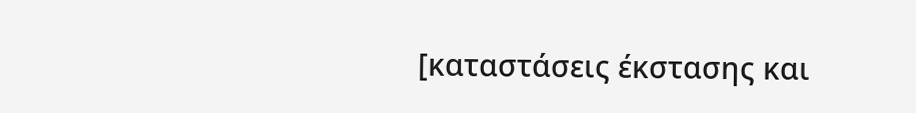[καταστάσεις έκστασης και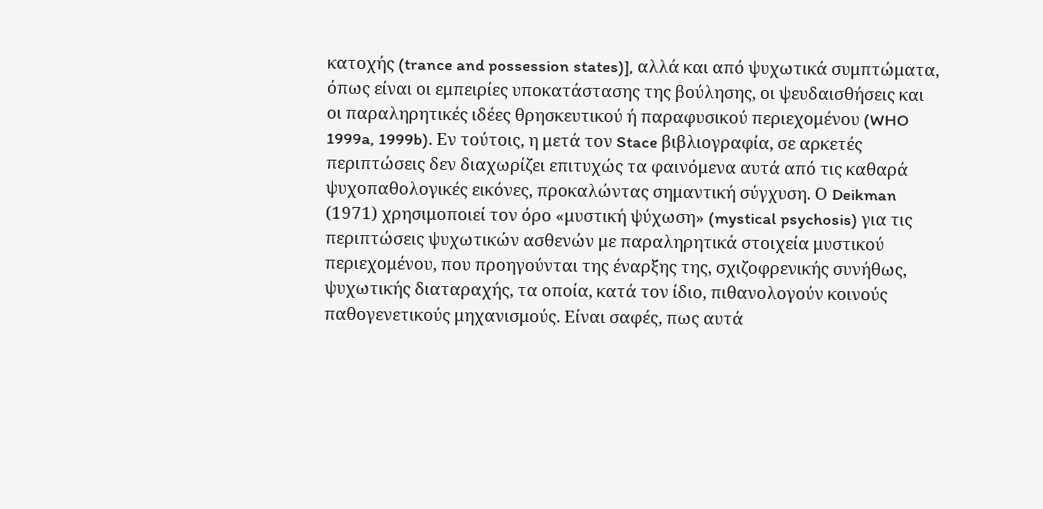κατοχής (trance and possession states)], αλλά και από ψυχωτικά συμπτώματα, όπως είναι οι εμπειρίες υποκατάστασης της βούλησης, οι ψευδαισθήσεις και οι παραληρητικές ιδέες θρησκευτικού ή παραφυσικού περιεχομένου (WHO 1999a, 1999b). Εν τούτοις, η μετά τον Stace βιβλιογραφία, σε αρκετές περιπτώσεις δεν διαχωρίζει επιτυχώς τα φαινόμενα αυτά από τις καθαρά ψυχοπαθολογικές εικόνες, προκαλώντας σημαντική σύγχυση. Ο Deikman (1971) χρησιμοποιεί τον όρο «μυστική ψύχωση» (mystical psychosis) για τις περιπτώσεις ψυχωτικών ασθενών με παραληρητικά στοιχεία μυστικού περιεχομένου, που προηγούνται της έναρξης της, σχιζοφρενικής συνήθως, ψυχωτικής διαταραχής, τα οποία, κατά τον ίδιο, πιθανολογούν κοινούς παθογενετικούς μηχανισμούς. Είναι σαφές, πως αυτά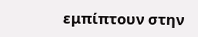εμπίπτουν στην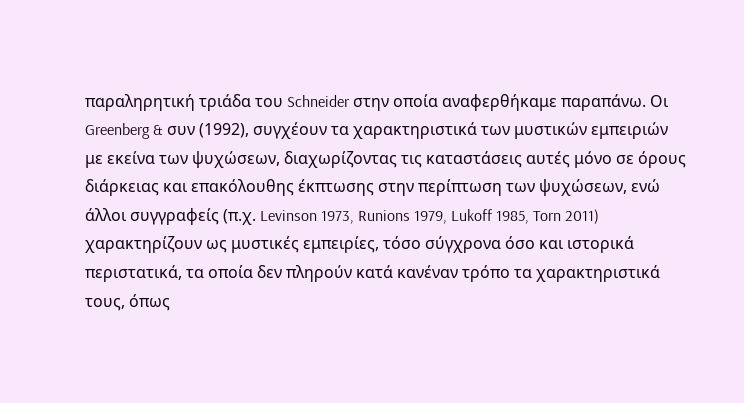παραληρητική τριάδα του Schneider στην οποία αναφερθήκαμε παραπάνω. Οι Greenberg & συν (1992), συγχέουν τα χαρακτηριστικά των μυστικών εμπειριών με εκείνα των ψυχώσεων, διαχωρίζοντας τις καταστάσεις αυτές μόνο σε όρους διάρκειας και επακόλουθης έκπτωσης στην περίπτωση των ψυχώσεων, ενώ άλλοι συγγραφείς (π.χ. Levinson 1973, Runions 1979, Lukoff 1985, Torn 2011) χαρακτηρίζουν ως μυστικές εμπειρίες, τόσο σύγχρονα όσο και ιστορικά περιστατικά, τα οποία δεν πληρούν κατά κανέναν τρόπο τα χαρακτηριστικά τους, όπως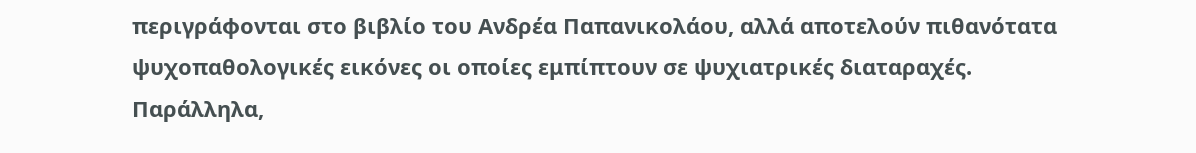περιγράφονται στο βιβλίο του Ανδρέα Παπανικολάου, αλλά αποτελούν πιθανότατα ψυχοπαθολογικές εικόνες οι οποίες εμπίπτουν σε ψυχιατρικές διαταραχές. Παράλληλα,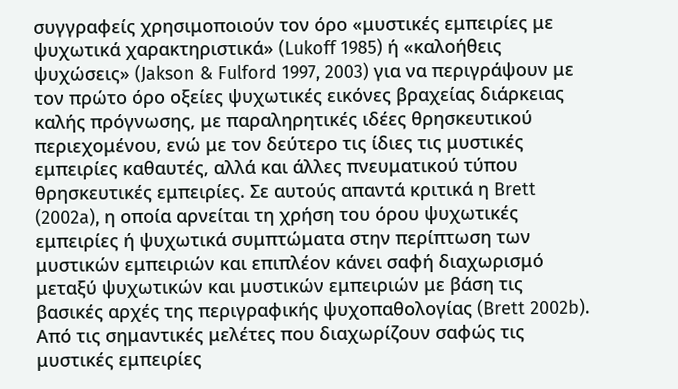συγγραφείς χρησιμοποιούν τον όρο «μυστικές εμπειρίες με ψυχωτικά χαρακτηριστικά» (Lukoff 1985) ή «καλοήθεις ψυχώσεις» (Jakson & Fulford 1997, 2003) για να περιγράψουν με τον πρώτο όρο οξείες ψυχωτικές εικόνες βραχείας διάρκειας καλής πρόγνωσης, με παραληρητικές ιδέες θρησκευτικού περιεχομένου, ενώ με τον δεύτερο τις ίδιες τις μυστικές εμπειρίες καθαυτές, αλλά και άλλες πνευματικού τύπου θρησκευτικές εμπειρίες. Σε αυτούς απαντά κριτικά η Brett (2002a), η οποία αρνείται τη χρήση του όρου ψυχωτικές εμπειρίες ή ψυχωτικά συμπτώματα στην περίπτωση των μυστικών εμπειριών και επιπλέον κάνει σαφή διαχωρισμό μεταξύ ψυχωτικών και μυστικών εμπειριών με βάση τις βασικές αρχές της περιγραφικής ψυχοπαθολογίας (Brett 2002b).
Από τις σημαντικές μελέτες που διαχωρίζουν σαφώς τις μυστικές εμπειρίες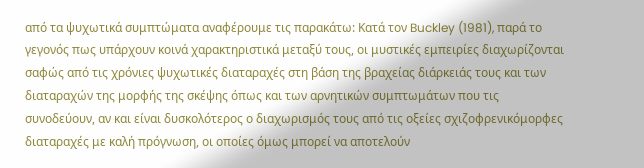από τα ψυχωτικά συμπτώματα αναφέρουμε τις παρακάτω: Κατά τον Buckley (1981), παρά το γεγονός πως υπάρχουν κοινά χαρακτηριστικά μεταξύ τους, οι μυστικές εμπειρίες διαχωρίζονται σαφώς από τις χρόνιες ψυχωτικές διαταραχές στη βάση της βραχείας διάρκειάς τους και των διαταραχών της μορφής της σκέψης όπως και των αρνητικών συμπτωμάτων που τις συνοδεύουν, αν και είναι δυσκολότερος ο διαχωρισμός τους από τις οξείες σχιζοφρενικόμορφες διαταραχές με καλή πρόγνωση, οι οποίες όμως μπορεί να αποτελούν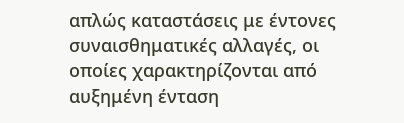απλώς καταστάσεις με έντονες συναισθηματικές αλλαγές, οι οποίες χαρακτηρίζονται από αυξημένη ένταση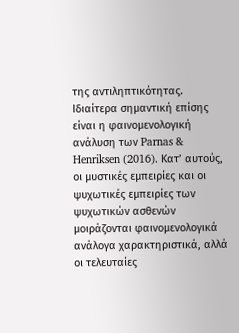της αντιληπτικότητας. Ιδιαίτερα σημαντική επίσης είναι η φαινομενολογική ανάλυση των Parnas & Henriksen (2016). Κατ’ αυτούς, οι μυστικές εμπειρίες και οι ψυχωτικές εμπειρίες των ψυχωτικών ασθενών μοιράζονται φαινομενολογικά ανάλογα χαρακτηριστικά, αλλά οι τελευταίες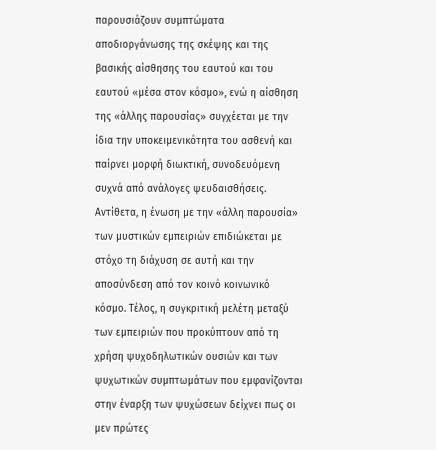παρουσιάζουν συμπτώματα αποδιοργάνωσης της σκέψης και της βασικής αίσθησης του εαυτού και του εαυτού «μέσα στον κόσμο», ενώ η αίσθηση της «άλλης παρουσίας» συγχέεται με την ίδια την υποκειμενικότητα του ασθενή και παίρνει μορφή διωκτική, συνοδευόμενη συχνά από ανάλογες ψευδαισθήσεις. Αντίθετα, η ένωση με την «άλλη παρουσία» των μυστικών εμπειριών επιδιώκεται με στόχο τη διάχυση σε αυτή και την αποσύνδεση από τον κοινό κοινωνικό κόσμο. Τέλος, η συγκριτική μελέτη μεταξύ των εμπειριών που προκύπτουν από τη χρήση ψυχοδηλωτικών ουσιών και των ψυχωτικών συμπτωμάτων που εμφανίζονται στην έναρξη των ψυχώσεων δείχνει πως οι μεν πρώτες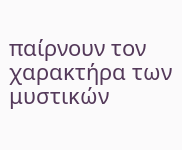παίρνουν τον χαρακτήρα των μυστικών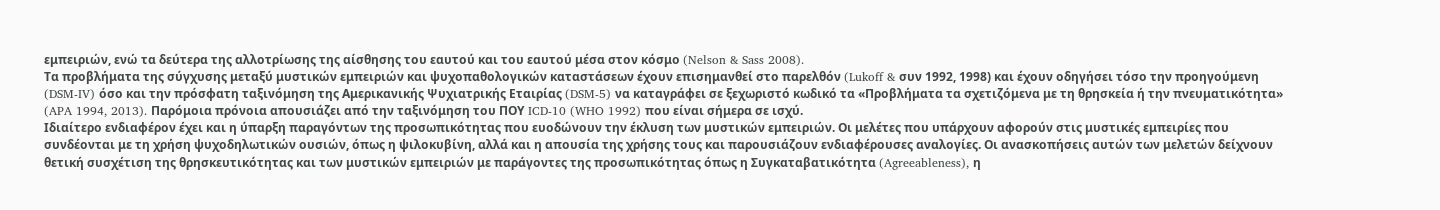εμπειριών, ενώ τα δεύτερα της αλλοτρίωσης της αίσθησης του εαυτού και του εαυτού μέσα στον κόσμο (Nelson & Sass 2008).
Τα προβλήματα της σύγχυσης μεταξύ μυστικών εμπειριών και ψυχοπαθολογικών καταστάσεων έχουν επισημανθεί στο παρελθόν (Lukoff & συν 1992, 1998) και έχουν οδηγήσει τόσο την προηγούμενη (DSM-IV) όσο και την πρόσφατη ταξινόμηση της Αμερικανικής Ψυχιατρικής Εταιρίας (DSM-5) να καταγράφει σε ξεχωριστό κωδικό τα «Προβλήματα τα σχετιζόμενα με τη θρησκεία ή την πνευματικότητα» (APA 1994, 2013). Παρόμοια πρόνοια απουσιάζει από την ταξινόμηση του ΠΟΥ ICD-10 (WHO 1992) που είναι σήμερα σε ισχύ.
Ιδιαίτερο ενδιαφέρον έχει και η ύπαρξη παραγόντων της προσωπικότητας που ευοδώνουν την έκλυση των μυστικών εμπειριών. Οι μελέτες που υπάρχουν αφορούν στις μυστικές εμπειρίες που συνδέονται με τη χρήση ψυχοδηλωτικών ουσιών, όπως η ψιλοκυβίνη, αλλά και η απουσία της χρήσης τους και παρουσιάζουν ενδιαφέρουσες αναλογίες. Οι ανασκοπήσεις αυτών των μελετών δείχνουν θετική συσχέτιση της θρησκευτικότητας και των μυστικών εμπειριών με παράγοντες της προσωπικότητας όπως η Συγκαταβατικότητα (Agreeableness), η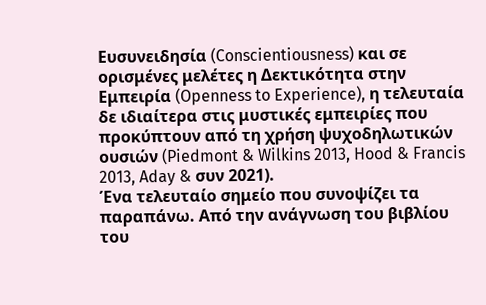Ευσυνειδησία (Conscientiousness) και σε ορισμένες μελέτες η Δεκτικότητα στην Εμπειρία (Openness to Experience), η τελευταία δε ιδιαίτερα στις μυστικές εμπειρίες που προκύπτουν από τη χρήση ψυχοδηλωτικών ουσιών (Piedmont & Wilkins 2013, Hood & Francis 2013, Aday & συν 2021).
Ένα τελευταίο σημείο που συνοψίζει τα παραπάνω. Από την ανάγνωση του βιβλίου του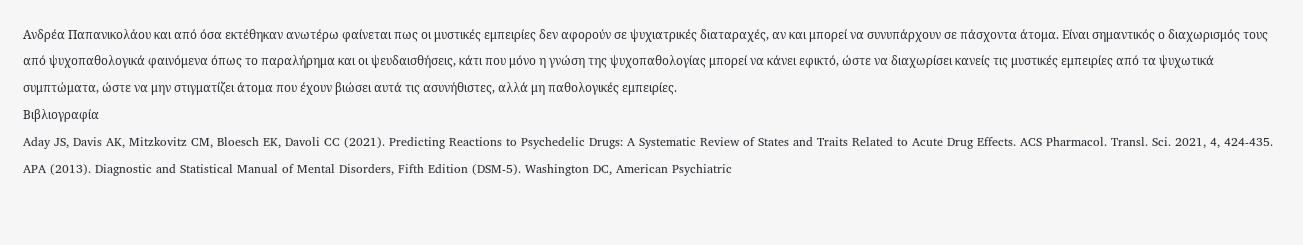Ανδρέα Παπανικολάου και από όσα εκτέθηκαν ανωτέρω φαίνεται πως οι μυστικές εμπειρίες δεν αφορούν σε ψυχιατρικές διαταραχές, αν και μπορεί να συνυπάρχουν σε πάσχοντα άτομα. Είναι σημαντικός ο διαχωρισμός τους από ψυχοπαθολογικά φαινόμενα όπως το παραλήρημα και οι ψευδαισθήσεις, κάτι που μόνο η γνώση της ψυχοπαθολογίας μπορεί να κάνει εφικτό, ώστε να διαχωρίσει κανείς τις μυστικές εμπειρίες από τα ψυχωτικά συμπτώματα, ώστε να μην στιγματίζει άτομα που έχουν βιώσει αυτά τις ασυνήθιστες, αλλά μη παθολογικές εμπειρίες.
Βιβλιογραφία
Aday JS, Davis AK, Mitzkovitz CM, Bloesch EK, Davoli CC (2021). Predicting Reactions to Psychedelic Drugs: A Systematic Review of States and Traits Related to Acute Drug Effects. ACS Pharmacol. Transl. Sci. 2021, 4, 424-435.
APA (2013). Diagnostic and Statistical Manual of Mental Disorders, Fifth Edition (DSM-5). Washington DC, American Psychiatric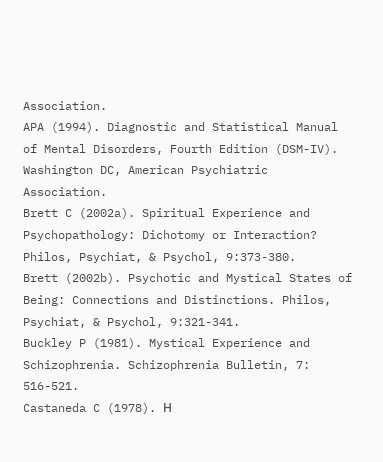Association.
APA (1994). Diagnostic and Statistical Manual of Mental Disorders, Fourth Edition (DSM-IV). Washington DC, American Psychiatric Association.
Brett C (2002a). Spiritual Experience and Psychopathology: Dichotomy or Interaction? Philos, Psychiat, & Psychol, 9:373-380.
Brett (2002b). Psychotic and Mystical States of Being: Connections and Distinctions. Philos, Psychiat, & Psychol, 9:321-341.
Buckley P (1981). Mystical Experience and Schizophrenia. Schizophrenia Bulletin, 7: 516-521.
Castaneda C (1978). Η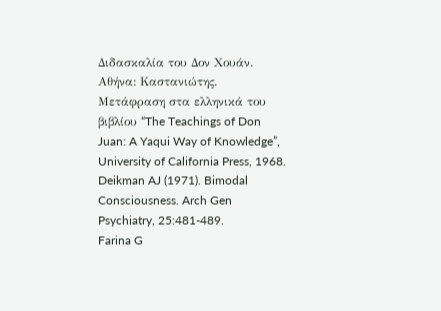Διδασκαλία του Δον Χουάν. Αθήνα: Καστανιώτης. Μετάφραση στα ελληνικά του βιβλίου “The Teachings of Don Juan: A Yaqui Way of Knowledge”, University of California Press, 1968.
Deikman AJ (1971). Bimodal Consciousness. Arch Gen Psychiatry, 25:481-489.
Farina G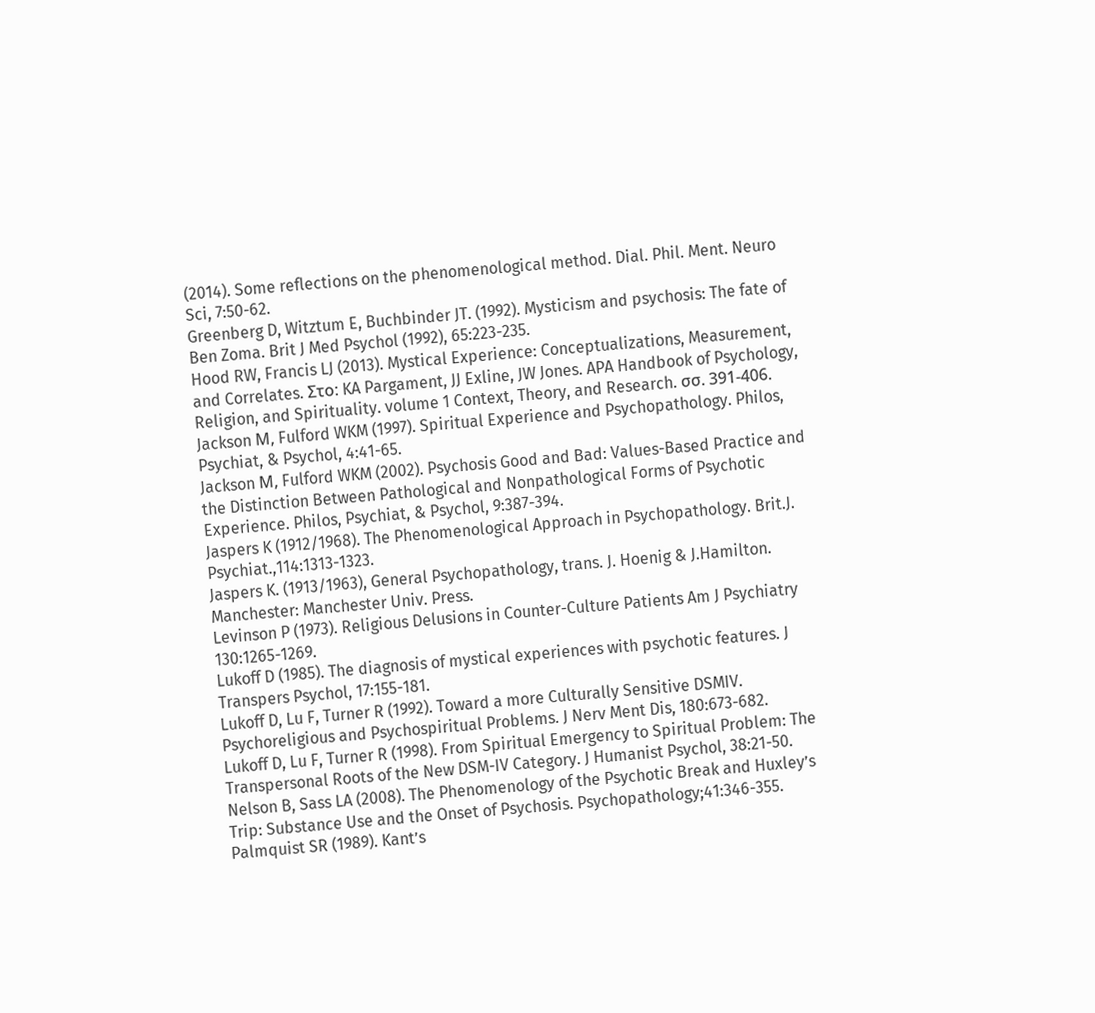(2014). Some reflections on the phenomenological method. Dial. Phil. Ment. Neuro Sci, 7:50-62.
Greenberg D, Witztum E, Buchbinder JT. (1992). Mysticism and psychosis: The fate of
Ben Zoma. Brit J Med Psychol (1992), 65:223-235.
Hood RW, Francis LJ (2013). Mystical Experience: Conceptualizations, Measurement, and Correlates. Στο: KA Pargament, JJ Exline, JW Jones. APA Handbook of Psychology, Religion, and Spirituality. volume 1 Context, Theory, and Research. σσ. 391-406.
Jackson Μ, Fulford WKM (1997). Spiritual Experience and Psychopathology. Philos, Psychiat, & Psychol, 4:41-65.
Jackson Μ, Fulford WKM (2002). Psychosis Good and Bad: Values-Based Practice and the Distinction Between Pathological and Nonpathological Forms of Psychotic Experience. Philos, Psychiat, & Psychol, 9:387-394.
Jaspers K (1912/1968). The Phenomenological Approach in Psychopathology. Brit.J. Psychiat.,114:1313-1323.
Jaspers K. (1913/1963), General Psychopathology, trans. J. Hoenig & J.Hamilton. Manchester: Manchester Univ. Press.
Levinson P (1973). Religious Delusions in Counter-Culture Patients Am J Psychiatry 130:1265-1269.
Lukoff D (1985). The diagnosis of mystical experiences with psychotic features. J Transpers Psychol, 17:155-181.
Lukoff D, Lu F, Turner R (1992). Toward a more Culturally Sensitive DSMIV. Psychoreligious and Psychospiritual Problems. J Nerv Ment Dis, 180:673-682.
Lukoff D, Lu F, Turner R (1998). From Spiritual Emergency to Spiritual Problem: The Transpersonal Roots of the New DSM-IV Category. J Humanist Psychol, 38:21-50.
Nelson B, Sass LA (2008). The Phenomenology of the Psychotic Break and Huxley’s Trip: Substance Use and the Onset of Psychosis. Psychopathology;41:346-355.
Palmquist SR (1989). Kant’s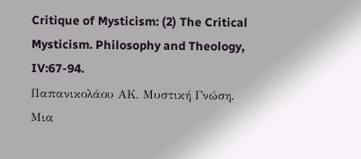Critique of Mysticism: (2) The Critical Mysticism. Philosophy and Theology, IV:67-94.
Παπανικολάου ΑΚ. Μυστική Γνώση. Μια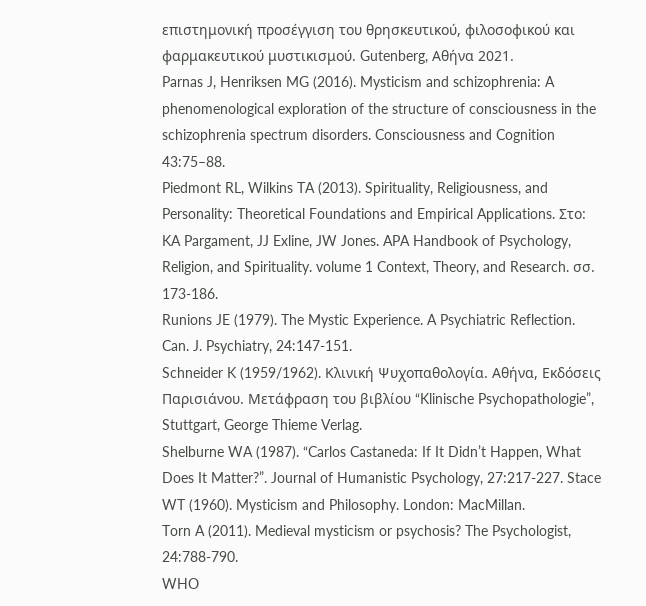επιστημονική προσέγγιση του θρησκευτικού, φιλοσοφικού και φαρμακευτικού μυστικισμού. Gutenberg, Αθήνα 2021.
Parnas J, Henriksen MG (2016). Mysticism and schizophrenia: A phenomenological exploration of the structure of consciousness in the schizophrenia spectrum disorders. Consciousness and Cognition 43:75–88.
Piedmont RL, Wilkins TA (2013). Spirituality, Religiousness, and Personality: Theoretical Foundations and Empirical Applications. Στο: KA Pargament, JJ Exline, JW Jones. APA Handbook of Psychology, Religion, and Spirituality. volume 1 Context, Theory, and Research. σσ. 173-186.
Runions JE (1979). The Mystic Experience. A Psychiatric Reflection. Can. J. Psychiatry, 24:147-151.
Schneider K (1959/1962). Κλινική Ψυχοπαθολογία. Αθήνα, Εκδόσεις Παρισιάνου. Μετάφραση του βιβλίου “Klinische Psychopathologie”, Stuttgart, George Thieme Verlag.
Shelburne WA (1987). “Carlos Castaneda: If It Didn’t Happen, What Does It Matter?”. Journal of Humanistic Psychology, 27:217-227. Stace WT (1960). Mysticism and Philosophy. London: MacMillan.
Torn A (2011). Medieval mysticism or psychosis? The Psychologist, 24:788-790.
WHO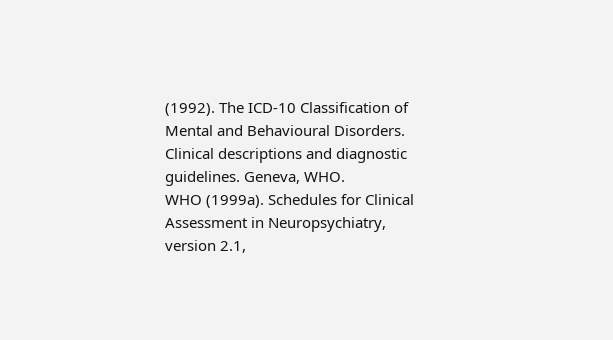(1992). The ICD-10 Classification of Mental and Behavioural Disorders. Clinical descriptions and diagnostic guidelines. Geneva, WHO.
WHO (1999a). Schedules for Clinical Assessment in Neuropsychiatry, version 2.1,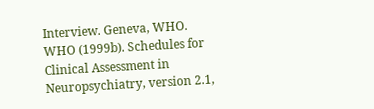Interview. Geneva, WHO.
WHO (1999b). Schedules for Clinical Assessment in Neuropsychiatry, version 2.1,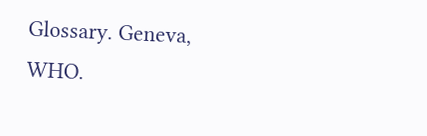Glossary. Geneva, WHO.